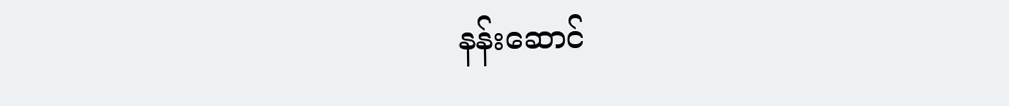နန်းဆောင်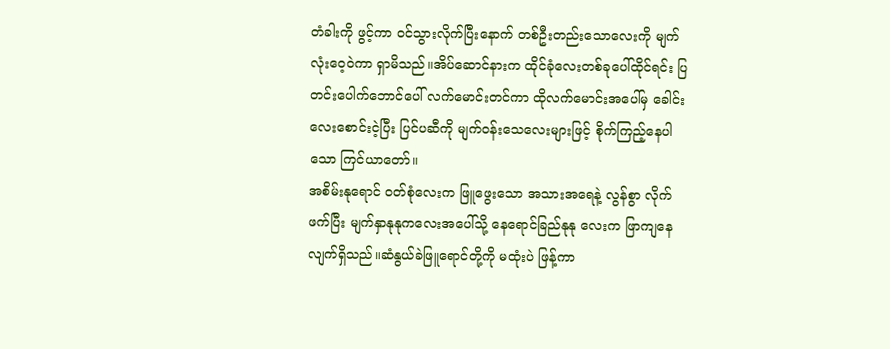တံခါးကို ဖွင့်ကာ ဝင်သွားလိုက်ပြီးနောက် တစ်ဦးတည်းသောလေးကို မျက်လုံးဝေ့ဝဲကာ ရှာမိသည်။အိပ်ဆောင်နားက ထိုင်ခုံလေးတစ်ခုပေါ်ထိုင်ရင်း ပြတင်းပေါက်ဘောင်ပေါ် လက်မောင်းတင်ကာ ထိုလက်မောင်းအပေါ်မှ ခေါင်းလေးစောင်းငဲ့ပြီး ပြင်ပဆီကို မျက်ဝန်းသေလေးများဖြင့် စိုက်ကြည့်နေပါသော ကြင်ယာတော်။
အစိမ်းနုရောင် ဝတ်စုံလေးက ဖြူဖွေးသော အသားအရေနဲ့ လွန်စွာ လိုက်ဖက်ပြီး မျက်နှာနုနုကလေးအပေါ်သို့ နေရောင်ခြည်နုနု လေးက ဖြာကျနေလျက်ရှိသည်။ဆံနွယ်ခဲဖြူရောင်တို့ကို မထုံးပဲ ဖြန့်ကာ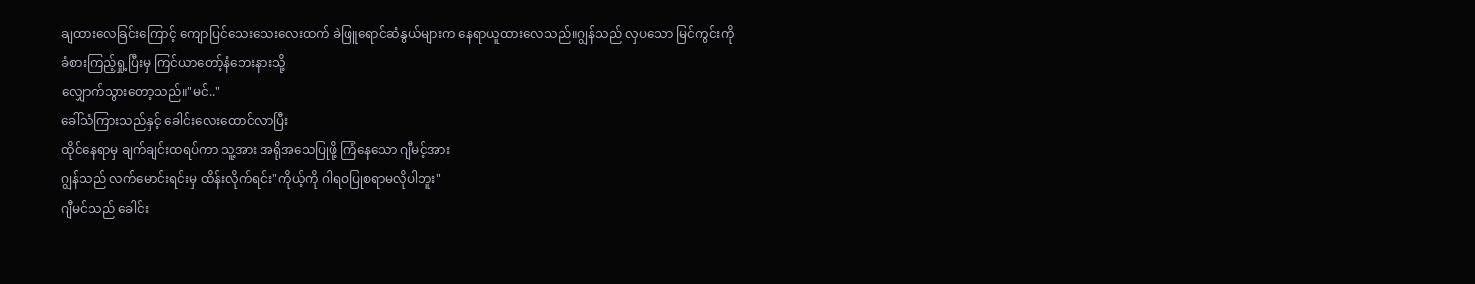ချထားလေခြင်းကြောင့် ကျောပြင်သေးသေးလေးထက် ခဲဖြူရောင်ဆံနွယ်များက နေရာယူထားလေသည်။ဂျွန်သည် လှပသော မြင်ကွင်းကို
ခံစားကြည့်ရှု့ပြီးမှ ကြင်ယာတော့်နံဘေးနားသို့
လျှောက်သွားတော့သည်။"မင်.."
ခေါ်သံကြားသည်နှင့် ခေါင်းလေးထောင်လာပြီး
ထိုင်နေရာမှ ချက်ချင်းထရပ်ကာ သူ့အား အရိုအသေပြုဖို့ ကြံနေသော ဂျီမင့်အား
ဂျွန်သည် လက်မောင်းရင်းမှ ထိန်းလိုက်ရင်း"ကိုယ့်ကို ဂါရဝပြုစရာမလိုပါဘူး"
ဂျီမင်သည် ခေါင်း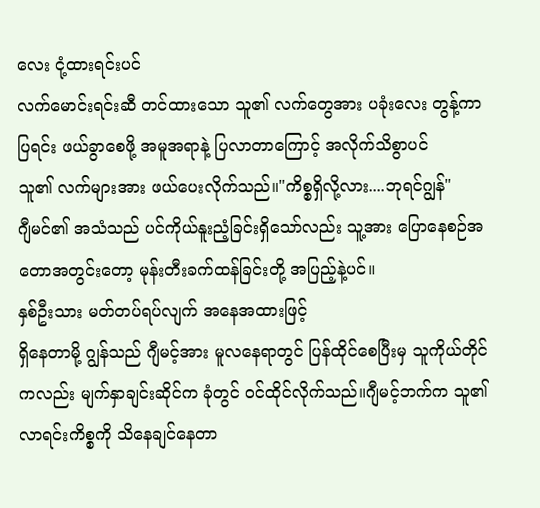လေး ငုံ့ထားရင်းပင်
လက်မောင်းရင်းဆီ တင်ထားသော သူ၏ လက်တွေအား ပခုံးလေး တွန့်ကာပြရင်း ဖယ်ခွာစေဖို့ အမူအရာနဲ့ ပြလာတာကြောင့် အလိုက်သိစွာပင်
သူ၏ လက်များအား ဖယ်ပေးလိုက်သည်။"ကိစ္စရှိလို့လား....ဘုရင်ဂျွန်"
ဂျီမင်၏ အသံသည် ပင်ကိုယ်နူးညံ့ခြင်းရှိသော်လည်း သူ့အား ပြောနေစဉ်အတောအတွင်းတော့ မုန်းတီးခက်ထန်ခြင်းတို့ အပြည့်နဲ့ပင်။
နှစ်ဦးသား မတ်တပ်ရပ်လျက် အနေအထားဖြင့်
ရှိနေတာမို့ ဂျွန်သည် ဂျီမင့်အား မူလနေရာတွင် ပြန်ထိုင်စေပြီးမှ သူကိုယ်တိုင်ကလည်း မျက်နှာချင်းဆိုင်က ခုံတွင် ဝင်ထိုင်လိုက်သည်။ဂျီမင့်ဘက်က သူ၏ လာရင်းကိစ္စကို သိနေချင်နေတာ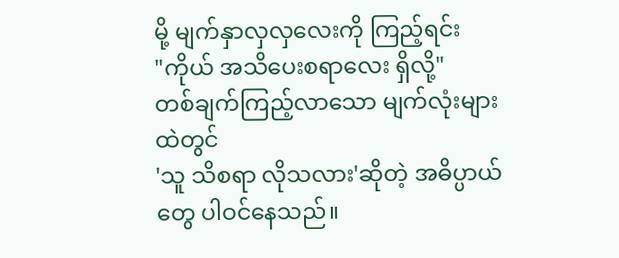မို့ မျက်နှာလှလှလေးကို ကြည့်ရင်း
"ကိုယ် အသိပေးစရာလေး ရှိလို့"
တစ်ချက်ကြည့်လာသော မျက်လုံးများထဲတွင်
'သူ သိစရာ လိုသလား'ဆိုတဲ့ အဓိပ္ပာယ်တွေ ပါဝင်နေသည်။